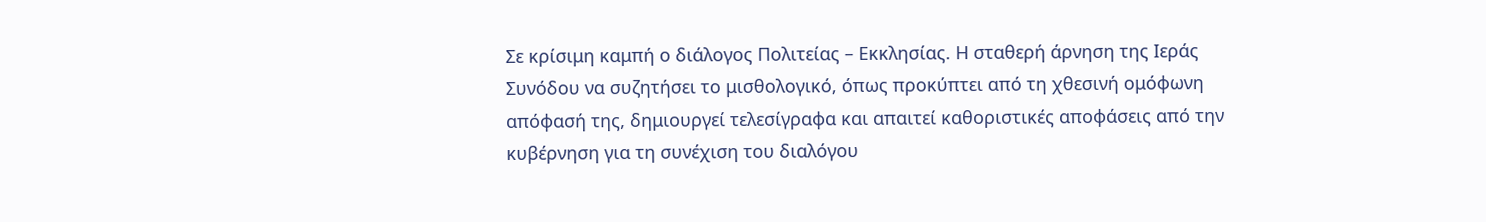Σε κρίσιμη καμπή ο διάλογος Πολιτείας – Εκκλησίας. Η σταθερή άρνηση της Ιεράς Συνόδου να συζητήσει το μισθολογικό, όπως προκύπτει από τη χθεσινή ομόφωνη απόφασή της, δημιουργεί τελεσίγραφα και απαιτεί καθοριστικές αποφάσεις από την κυβέρνηση για τη συνέχιση του διαλόγου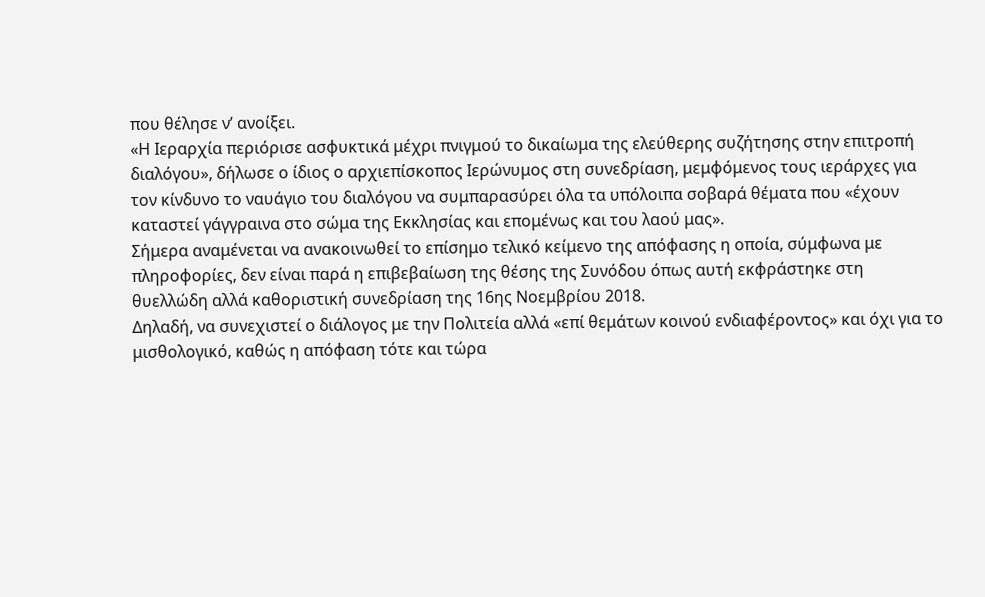που θέλησε ν’ ανοίξει.
«Η Ιεραρχία περιόρισε ασφυκτικά μέχρι πνιγμού το δικαίωμα της ελεύθερης συζήτησης στην επιτροπή διαλόγου», δήλωσε ο ίδιος ο αρχιεπίσκοπος Ιερώνυμος στη συνεδρίαση, μεμφόμενος τους ιεράρχες για τον κίνδυνο το ναυάγιο του διαλόγου να συμπαρασύρει όλα τα υπόλοιπα σοβαρά θέματα που «έχουν καταστεί γάγγραινα στο σώμα της Εκκλησίας και επομένως και του λαού μας».
Σήμερα αναμένεται να ανακοινωθεί το επίσημο τελικό κείμενο της απόφασης η οποία, σύμφωνα με πληροφορίες, δεν είναι παρά η επιβεβαίωση της θέσης της Συνόδου όπως αυτή εκφράστηκε στη θυελλώδη αλλά καθοριστική συνεδρίαση της 16ης Νοεμβρίου 2018.
Δηλαδή, να συνεχιστεί ο διάλογος με την Πολιτεία αλλά «επί θεμάτων κοινού ενδιαφέροντος» και όχι για το μισθολογικό, καθώς η απόφαση τότε και τώρα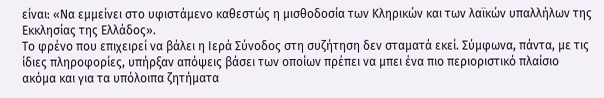είναι: «Να εμμείνει στο υφιστάμενο καθεστώς η μισθοδοσία των Κληρικών και των λαϊκών υπαλλήλων της Εκκλησίας της Ελλάδος».
Το φρένο που επιχειρεί να βάλει η Ιερά Σύνοδος στη συζήτηση δεν σταματά εκεί. Σύμφωνα, πάντα, με τις ίδιες πληροφορίες, υπήρξαν απόψεις βάσει των οποίων πρέπει να μπει ένα πιο περιοριστικό πλαίσιο ακόμα και για τα υπόλοιπα ζητήματα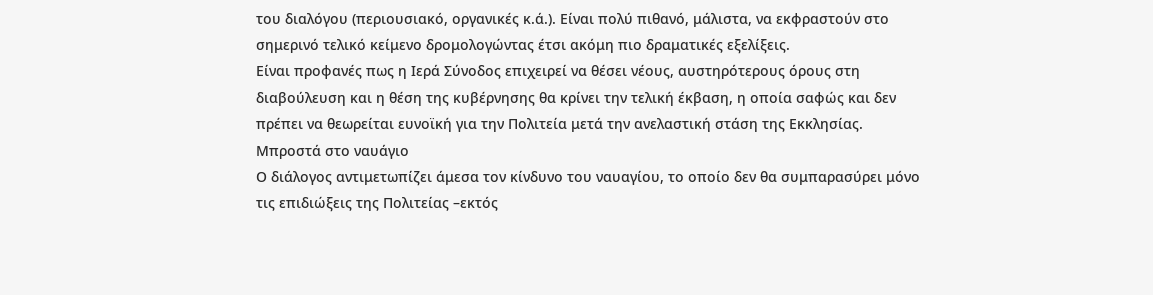του διαλόγου (περιουσιακό, οργανικές κ.ά.). Είναι πολύ πιθανό, μάλιστα, να εκφραστούν στο σημερινό τελικό κείμενο δρομολογώντας έτσι ακόμη πιο δραματικές εξελίξεις.
Είναι προφανές πως η Ιερά Σύνοδος επιχειρεί να θέσει νέους, αυστηρότερους όρους στη διαβούλευση και η θέση της κυβέρνησης θα κρίνει την τελική έκβαση, η οποία σαφώς και δεν πρέπει να θεωρείται ευνοϊκή για την Πολιτεία μετά την ανελαστική στάση της Εκκλησίας.
Μπροστά στο ναυάγιο
Ο διάλογος αντιμετωπίζει άμεσα τον κίνδυνο του ναυαγίου, το οποίο δεν θα συμπαρασύρει μόνο τις επιδιώξεις της Πολιτείας –εκτός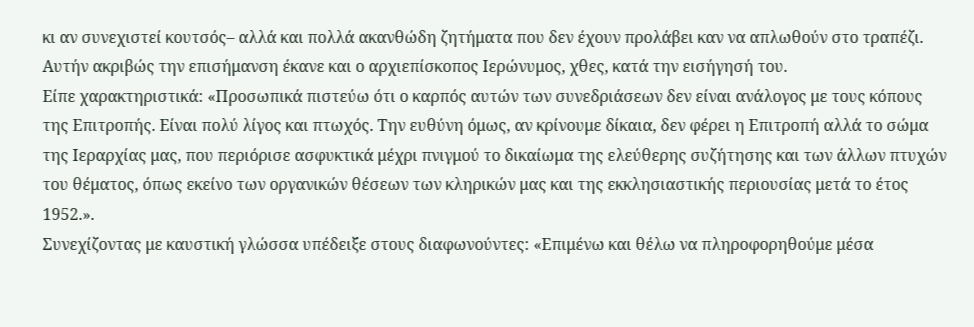κι αν συνεχιστεί κουτσός– αλλά και πολλά ακανθώδη ζητήματα που δεν έχουν προλάβει καν να απλωθούν στο τραπέζι. Αυτήν ακριβώς την επισήμανση έκανε και ο αρχιεπίσκοπος Ιερώνυμος, χθες, κατά την εισήγησή του.
Είπε χαρακτηριστικά: «Προσωπικά πιστεύω ότι ο καρπός αυτών των συνεδριάσεων δεν είναι ανάλογος με τους κόπους της Επιτροπής. Είναι πολύ λίγος και πτωχός. Την ευθύνη όμως, αν κρίνουμε δίκαια, δεν φέρει η Επιτροπή αλλά το σώμα της Ιεραρχίας μας, που περιόρισε ασφυκτικά μέχρι πνιγμού το δικαίωμα της ελεύθερης συζήτησης και των άλλων πτυχών του θέματος, όπως εκείνο των οργανικών θέσεων των κληρικών μας και της εκκλησιαστικής περιουσίας μετά το έτος 1952.».
Συνεχίζοντας με καυστική γλώσσα υπέδειξε στους διαφωνούντες: «Επιμένω και θέλω να πληροφορηθούμε μέσα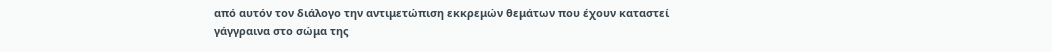από αυτόν τον διάλογο την αντιμετώπιση εκκρεμών θεμάτων που έχουν καταστεί γάγγραινα στο σώμα της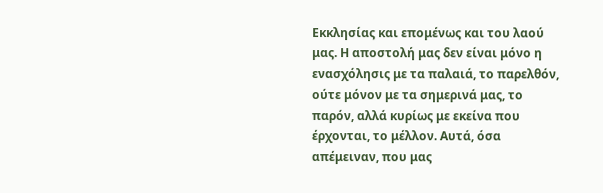Εκκλησίας και επομένως και του λαού μας. Η αποστολή μας δεν είναι μόνο η ενασχόλησις με τα παλαιά, το παρελθόν, ούτε μόνον με τα σημερινά μας, το παρόν, αλλά κυρίως με εκείνα που έρχονται, το μέλλον. Αυτά, όσα απέμειναν, που μας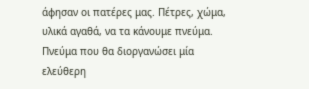άφησαν οι πατέρες μας. Πέτρες, χώμα, υλικά αγαθά, να τα κάνουμε πνεύμα. Πνεύμα που θα διοργανώσει μία ελεύθερη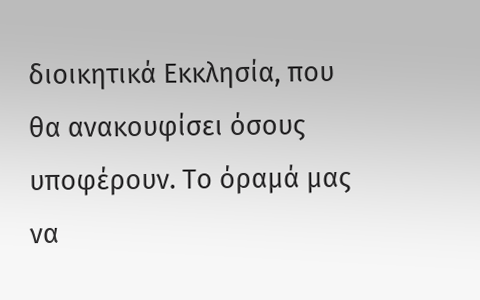διοικητικά Εκκλησία, που θα ανακουφίσει όσους υποφέρουν. Το όραμά μας να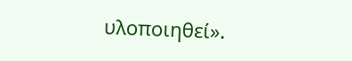υλοποιηθεί».